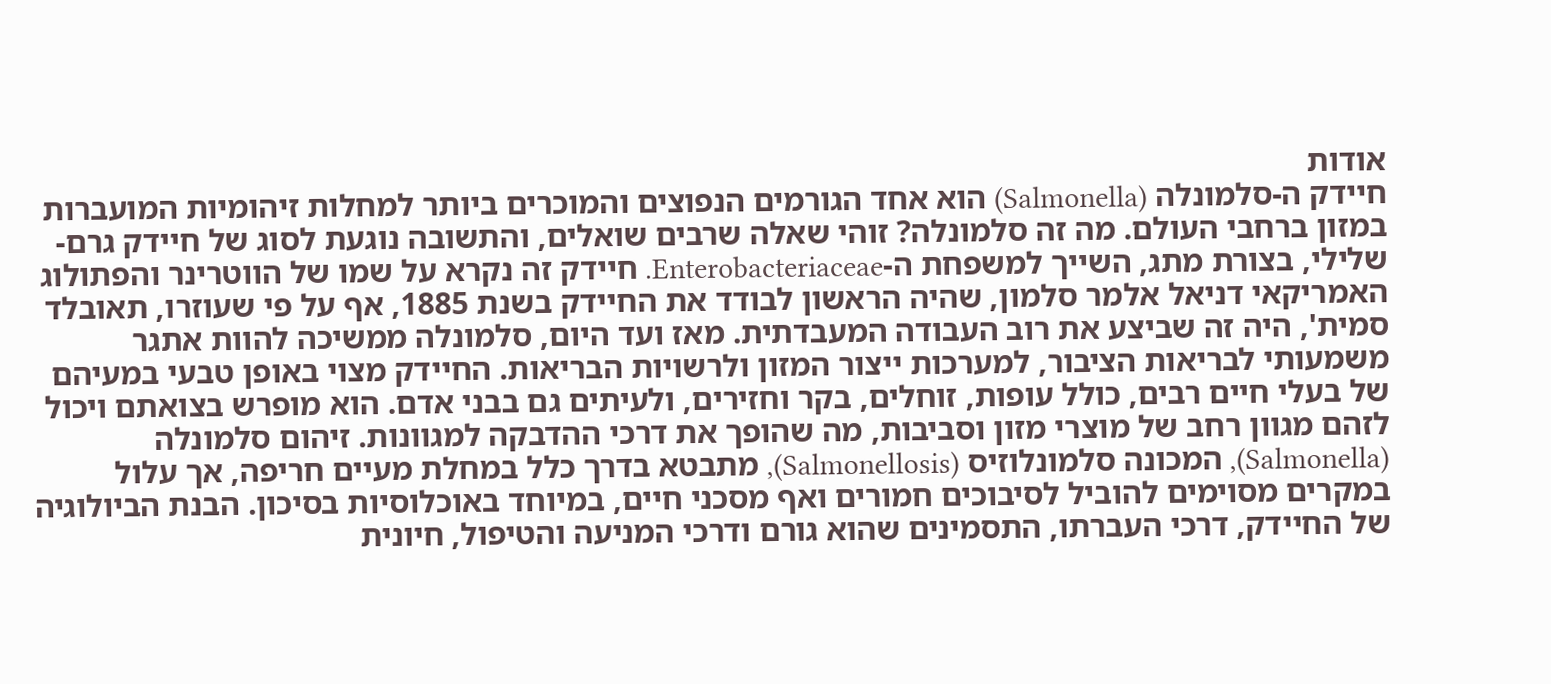אודות
חיידק ה-סלמונלה (Salmonella) הוא אחד הגורמים הנפוצים והמוכרים ביותר למחלות זיהומיות המועברות במזון ברחבי העולם. מה זה סלמונלה? זוהי שאלה שרבים שואלים, והתשובה נוגעת לסוג של חיידק גרם-שלילי, בצורת מתג, השייך למשפחת ה-Enterobacteriaceae. חיידק זה נקרא על שמו של הווטרינר והפתולוג האמריקאי דניאל אלמר סלמון, שהיה הראשון לבודד את החיידק בשנת 1885, אף על פי שעוזרו, תאובלד סמית', היה זה שביצע את רוב העבודה המעבדתית. מאז ועד היום, סלמונלה ממשיכה להוות אתגר משמעותי לבריאות הציבור, למערכות ייצור המזון ולרשויות הבריאות. החיידק מצוי באופן טבעי במעיהם של בעלי חיים רבים, כולל עופות, זוחלים, בקר וחזירים, ולעיתים גם בבני אדם. הוא מופרש בצואתם ויכול לזהם מגוון רחב של מוצרי מזון וסביבות, מה שהופך את דרכי ההדבקה למגוונות. זיהום סלמונלה (Salmonella), המכונה סלמונלוזיס (Salmonellosis), מתבטא בדרך כלל במחלת מעיים חריפה, אך עלול במקרים מסוימים להוביל לסיבוכים חמורים ואף מסכני חיים, במיוחד באוכלוסיות בסיכון. הבנת הביולוגיה של החיידק, דרכי העברתו, התסמינים שהוא גורם ודרכי המניעה והטיפול, חיונית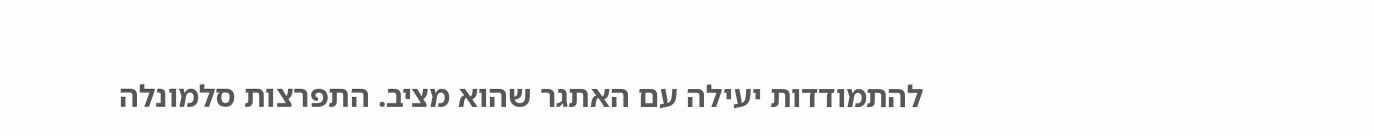להתמודדות יעילה עם האתגר שהוא מציב. התפרצות סלמונלה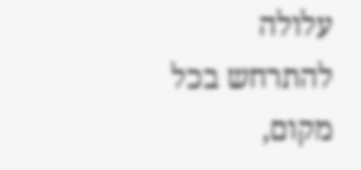עלולה להתרחש בכל מקום,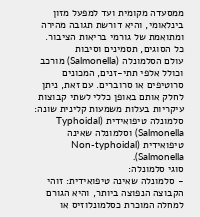ממסעדה מקומית ועד למפעל מזון בינלאומי, והיא דורשת תגובה מהירה ומתואמת של גורמי בריאות הציבור.
כל הסוגים, תסמינים וסיבות
עולם הסלמונלה (Salmonella) מורכב וכולל אלפי תתי-זנים, המכונים סרוטיפים או סרוברים. עם זאת, ניתן לחלק אותם באופן כללי לשתי קבוצות עיקריות בעלות משמעות קלינית שונה: סלמונלה טיפואידית (Typhoidal Salmonella) וסלמונלה שאינה טיפואידית (Non-typhoidal Salmonella).
סוגי סלמונלה:
- סלמונלה שאינה טיפואידית: זוהי הקבוצה הנפוצה ביותר, והיא הגורם למחלה המוכרת כסלמונלוזיס או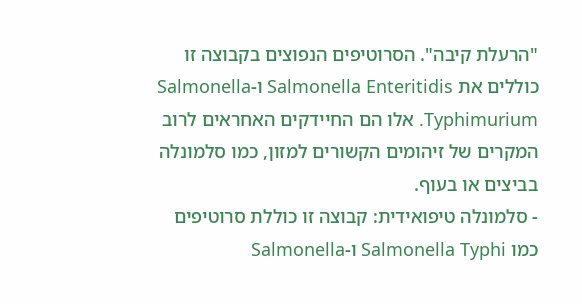"הרעלת קיבה". הסרוטיפים הנפוצים בקבוצה זו כוללים את Salmonella Enteritidis ו-Salmonella Typhimurium. אלו הם החיידקים האחראים לרוב המקרים של זיהומים הקשורים למזון, כמו סלמונלה בביצים או בעוף.
- סלמונלה טיפואידית: קבוצה זו כוללת סרוטיפים כמו Salmonella Typhi ו-Salmonella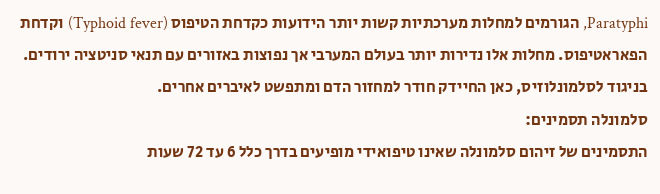Paratyphi, הגורמים למחלות מערכתיות קשות יותר הידועות כקדחת הטיפוס (Typhoid fever) וקדחת הפאראטיפוס. מחלות אלו נדירות יותר בעולם המערבי אך נפוצות באזורים עם תנאי סניטציה ירודים. בניגוד לסלמונלוזיס, כאן החיידק חודר למחזור הדם ומתפשט לאיברים אחרים.
סלמונלה תסמינים:
התסמינים של זיהום סלמונלה שאינו טיפואידי מופיעים בדרך כלל 6 עד 72 שעות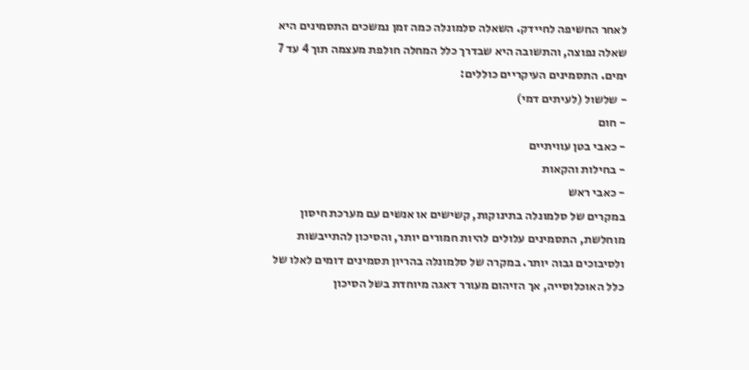לאחר החשיפה לחיידק. השאלה סלמונלה כמה זמן נמשכים התסמינים היא שאלה נפוצה, והתשובה היא שבדרך כלל המחלה חולפת מעצמה תוך 4 עד 7 ימים. התסמינים העיקריים כוללים:
- שלשול (לעיתים דמי)
- חום
- כאבי בטן עוויתיים
- בחילות והקאות
- כאבי ראש
במקרים של סלמונלה בתינוקות, קשישים או אנשים עם מערכת חיסון מוחלשת, התסמינים עלולים להיות חמורים יותר, והסיכון להתייבשות ולסיבוכים גבוה יותר. במקרה של סלמונלה בהריון תסמינים דומים לאלו של כלל האוכלוסייה, אך הזיהום מעורר דאגה מיוחדת בשל הסיכון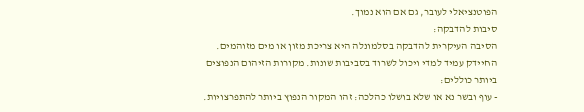הפוטנציאלי לעובר, גם אם הוא נמוך.
סיבות להדבקה:
הסיבה העיקרית להדבקה בסלמונלה היא צריכת מזון או מים מזוהמים. החיידק עמיד למדי ויכול לשרוד בסביבות שונות. מקורות הזיהום הנפוצים ביותר כוללים:
- עוף ובשר נא או שלא בושלו כהלכה: זהו המקור הנפוץ ביותר להתפרצויות.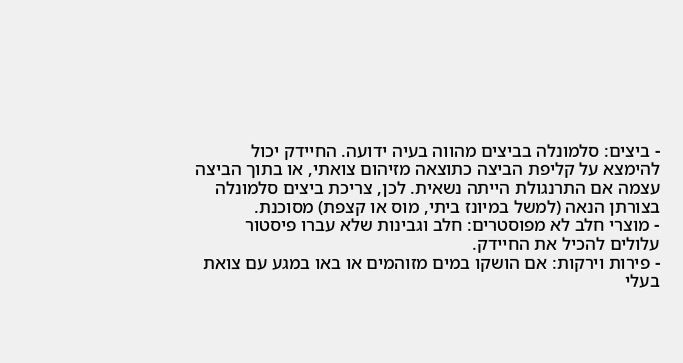- ביצים: סלמונלה בביצים מהווה בעיה ידועה. החיידק יכול להימצא על קליפת הביצה כתוצאה מזיהום צואתי, או בתוך הביצה עצמה אם התרנגולת הייתה נשאית. לכן, צריכת ביצים סלמונלה בצורתן הנאה (למשל במיונז ביתי, מוס או קצפת) מסוכנת.
- מוצרי חלב לא מפוסטרים: חלב וגבינות שלא עברו פיסטור עלולים להכיל את החיידק.
- פירות וירקות: אם הושקו במים מזוהמים או באו במגע עם צואת בעלי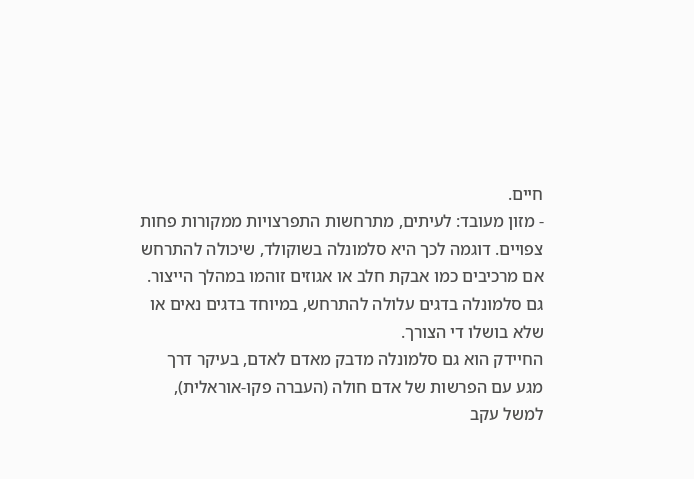חיים.
- מזון מעובד: לעיתים, מתרחשות התפרצויות ממקורות פחות צפויים. דוגמה לכך היא סלמונלה בשוקולד, שיכולה להתרחש אם מרכיבים כמו אבקת חלב או אגוזים זוהמו במהלך הייצור. גם סלמונלה בדגים עלולה להתרחש, במיוחד בדגים נאים או שלא בושלו די הצורך.
החיידק הוא גם סלמונלה מדבק מאדם לאדם, בעיקר דרך מגע עם הפרשות של אדם חולה (העברה פקו-אוראלית), למשל עקב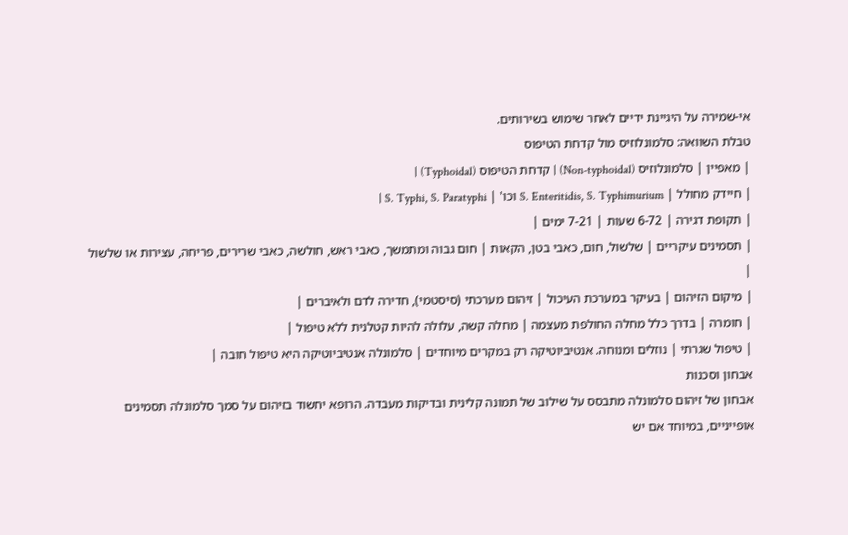אי-שמירה על היגיינת ידיים לאחר שימוש בשירותים.
טבלת השוואה: סלמונלוזיס מול קדחת הטיפוס
| מאפיין | סלמונלוזיס (Non-typhoidal) | קדחת הטיפוס (Typhoidal) |
| חיידק מחולל | S. Enteritidis, S. Typhimurium וכו' | S. Typhi, S. Paratyphi |
| תקופת דגירה | 6-72 שעות | 7-21 ימים |
| תסמינים עיקריים | שלשול, חום, כאבי בטן, הקאות | חום גבוה ומתמשך, כאבי ראש, חולשה, כאבי שרירים, פריחה, עצירות או שלשול |
| מיקום הזיהום | בעיקר במערכת העיכול | זיהום מערכתי (סיסטמי), חדירה לדם ולאיברים |
| חומרה | בדרך כלל מחלה החולפת מעצמה | מחלה קשה, עלולה להיות קטלנית ללא טיפול |
| טיפול שגרתי | נוזלים ומנוחה. אנטיביוטיקה רק במקרים מיוחדים | סלמונלה אנטיביוטיקה היא טיפול חובה |
אבחון וסכנות
אבחון של זיהום סלמונלה מתבסס על שילוב של תמונה קלינית ובדיקות מעבדה. הרופא יחשוד בזיהום על סמך סלמונלה תסמינים אופייניים, במיוחד אם יש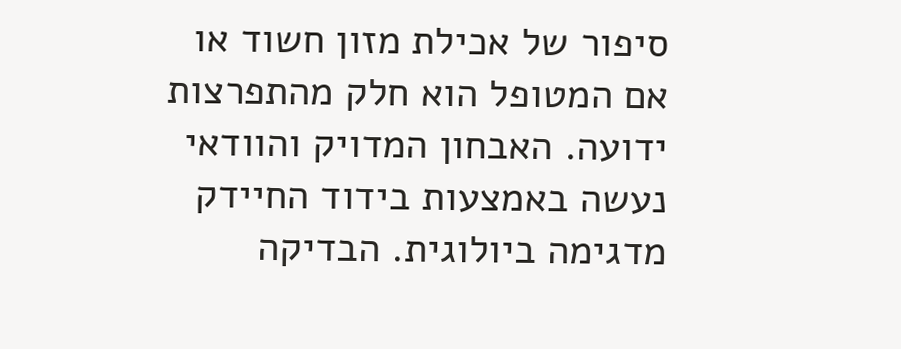סיפור של אכילת מזון חשוד או אם המטופל הוא חלק מהתפרצות ידועה. האבחון המדויק והוודאי נעשה באמצעות בידוד החיידק מדגימה ביולוגית. הבדיקה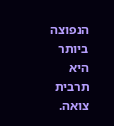הנפוצה ביותר היא תרבית צואה.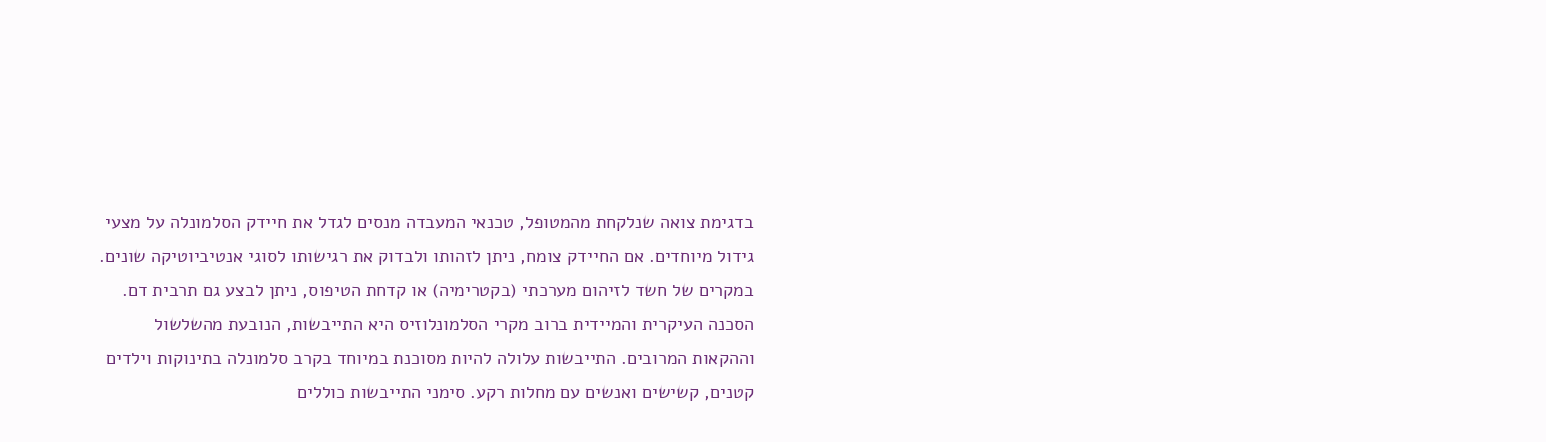בדגימת צואה שנלקחת מהמטופל, טכנאי המעבדה מנסים לגדל את חיידק הסלמונלה על מצעי גידול מיוחדים. אם החיידק צומח, ניתן לזהותו ולבדוק את רגישותו לסוגי אנטיביוטיקה שונים. במקרים של חשד לזיהום מערכתי (בקטרימיה) או קדחת הטיפוס, ניתן לבצע גם תרבית דם.
הסכנה העיקרית והמיידית ברוב מקרי הסלמונלוזיס היא התייבשות, הנובעת מהשלשול וההקאות המרובים. התייבשות עלולה להיות מסוכנת במיוחד בקרב סלמונלה בתינוקות וילדים קטנים, קשישים ואנשים עם מחלות רקע. סימני התייבשות כוללים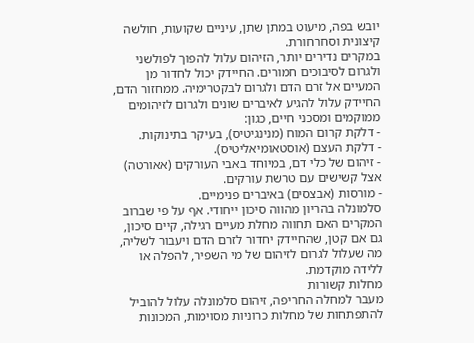יובש בפה, מיעוט במתן שתן, עיניים שקועות, חולשה קיצונית וסחרחורת.
במקרים נדירים יותר, הזיהום עלול להפוך לפולשני ולגרום לסיבוכים חמורים. החיידק יכול לחדור מן המעיים אל זרם הדם ולגרום לבקטרימיה. ממחזור הדם, החיידק עלול להגיע לאיברים שונים ולגרום לזיהומים ממוקמים ומסכני חיים, כגון:
- דלקת קרום המוח (מנינגיטיס), בעיקר בתינוקות.
- דלקת העצם (אוסטאומיאליטיס).
- זיהום של כלי דם, במיוחד באבי העורקים (אאורטה) אצל קשישים עם טרשת עורקים.
- מורסות (אבצסים) באיברים פנימיים.
סלמונלה בהריון מהווה סיכון ייחודי. אף על פי שברוב המקרים האם תחווה מחלת מעיים רגילה, קיים סיכון, גם אם קטן, שהחיידק יחדור לזרם הדם ויעבור לשליה, מה שעלול לגרום לזיהום של מי השפיר, להפלה או ללידה מוקדמת.
מחלות קשורות
מעבר למחלה החריפה, זיהום סלמונלה עלול להוביל להתפתחות של מחלות כרוניות מסוימות, המכונות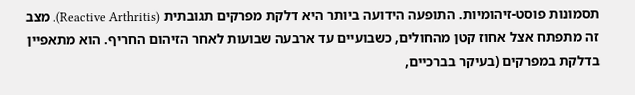תסמונות פוסט-זיהומיות. התופעה הידועה ביותר היא דלקת מפרקים תגובתית (Reactive Arthritis). מצב זה מתפתח אצל אחוז קטן מהחולים, כשבועיים עד ארבעה שבועות לאחר הזיהום החריף. הוא מתאפיין בדלקת במפרקים (בעיקר בברכיים,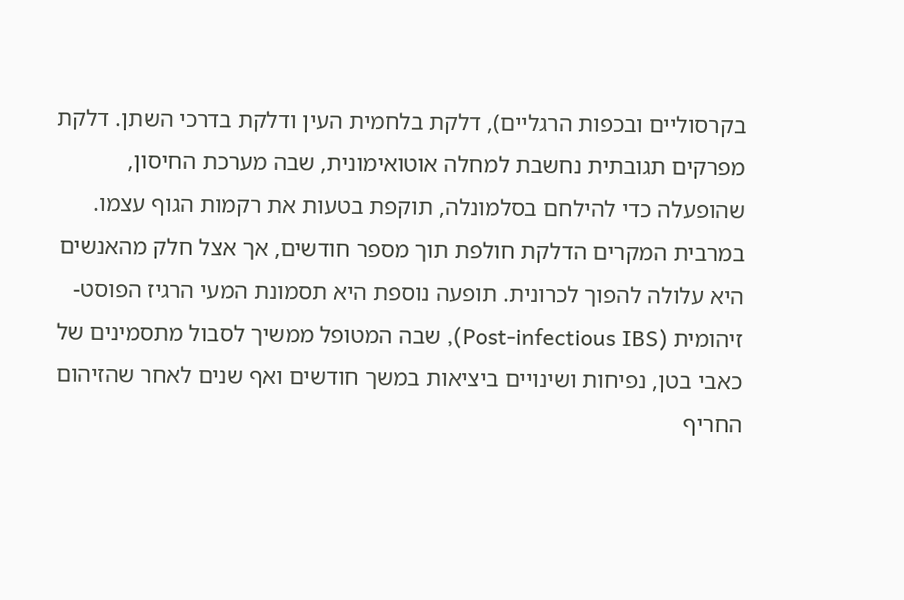בקרסוליים ובכפות הרגליים), דלקת בלחמית העין ודלקת בדרכי השתן. דלקת מפרקים תגובתית נחשבת למחלה אוטואימונית, שבה מערכת החיסון, שהופעלה כדי להילחם בסלמונלה, תוקפת בטעות את רקמות הגוף עצמו. במרבית המקרים הדלקת חולפת תוך מספר חודשים, אך אצל חלק מהאנשים היא עלולה להפוך לכרונית. תופעה נוספת היא תסמונת המעי הרגיז הפוסט-זיהומית (Post-infectious IBS), שבה המטופל ממשיך לסבול מתסמינים של כאבי בטן, נפיחות ושינויים ביציאות במשך חודשים ואף שנים לאחר שהזיהום החריף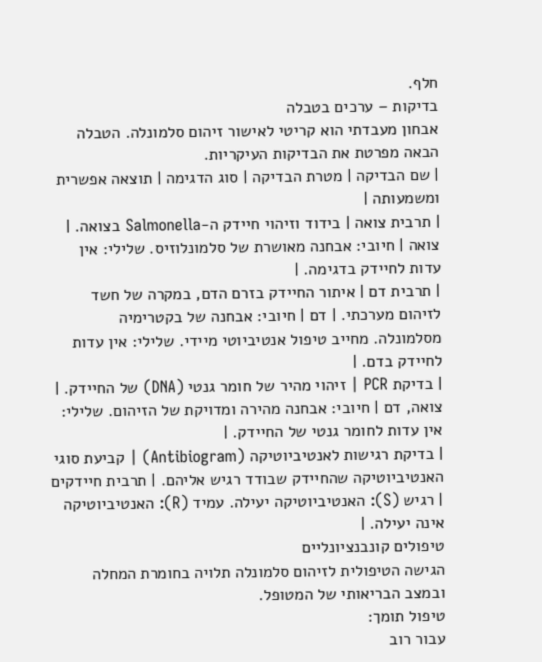חלף.
בדיקות – ערכים בטבלה
אבחון מעבדתי הוא קריטי לאישור זיהום סלמונלה. הטבלה הבאה מפרטת את הבדיקות העיקריות.
| שם הבדיקה | מטרת הבדיקה | סוג הדגימה | תוצאה אפשרית ומשמעותה |
| תרבית צואה | בידוד וזיהוי חיידק ה-Salmonella בצואה. | צואה | חיובי: אבחנה מאושרת של סלמונלוזיס. שלילי: אין עדות לחיידק בדגימה. |
| תרבית דם | איתור החיידק בזרם הדם, במקרה של חשד לזיהום מערכתי. | דם | חיובי: אבחנה של בקטרימיה מסלמונלה. מחייב טיפול אנטיביוטי מיידי. שלילי: אין עדות לחיידק בדם. |
| בדיקת PCR | זיהוי מהיר של חומר גנטי (DNA) של החיידק. | צואה, דם | חיובי: אבחנה מהירה ומדויקת של הזיהום. שלילי: אין עדות לחומר גנטי של החיידק. |
| בדיקת רגישות לאנטיביוטיקה (Antibiogram) | קביעת סוגי האנטיביוטיקה שהחיידק שבודד רגיש אליהם. | תרבית חיידקים | רגיש (S): האנטיביוטיקה יעילה. עמיד (R): האנטיביוטיקה אינה יעילה. |
טיפולים קונבנציונליים
הגישה הטיפולית לזיהום סלמונלה תלויה בחומרת המחלה ובמצב הבריאותי של המטופל.
טיפול תומך:
עבור רוב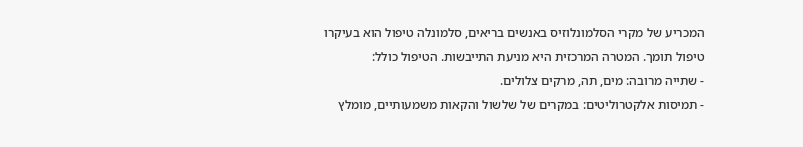המכריע של מקרי הסלמונלוזיס באנשים בריאים, סלמונלה טיפול הוא בעיקרו טיפול תומך. המטרה המרכזית היא מניעת התייבשות. הטיפול כולל:
- שתייה מרובה: מים, תה, מרקים צלולים.
- תמיסות אלקטרוליטים: במקרים של שלשול והקאות משמעותיים, מומלץ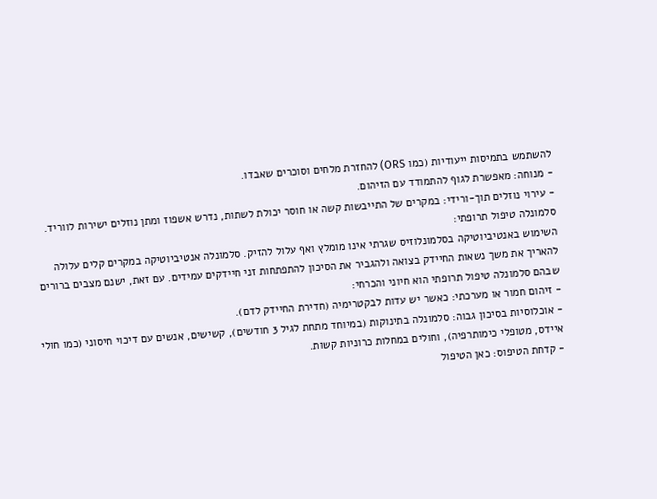להשתמש בתמיסות ייעודיות (כמו ORS) להחזרת מלחים וסוכרים שאבדו.
- מנוחה: מאפשרת לגוף להתמודד עם הזיהום.
- עירוי נוזלים תוך-ורידי: במקרים של התייבשות קשה או חוסר יכולת לשתות, נדרש אשפוז ומתן נוזלים ישירות לווריד.
סלמונלה טיפול תרופתי:
השימוש באנטיביוטיקה בסלמונלוזיס שגרתי אינו מומלץ ואף עלול להזיק. סלמונלה אנטיביוטיקה במקרים קלים עלולה להאריך את משך נשאות החיידק בצואה ולהגביר את הסיכון להתפתחות זני חיידקים עמידים. עם זאת, ישנם מצבים ברורים שבהם סלמונלה טיפול תרופתי הוא חיוני והכרחי:
- זיהום חמור או מערכתי: כאשר יש עדות לבקטרימיה (חדירת החיידק לדם).
- אוכלוסיות בסיכון גבוה: סלמונלה בתינוקות (במיוחד מתחת לגיל 3 חודשים), קשישים, אנשים עם דיכוי חיסוני (כמו חולי איידס, מטופלי כימותרפיה), וחולים במחלות כרוניות קשות.
- קדחת הטיפוס: כאן הטיפול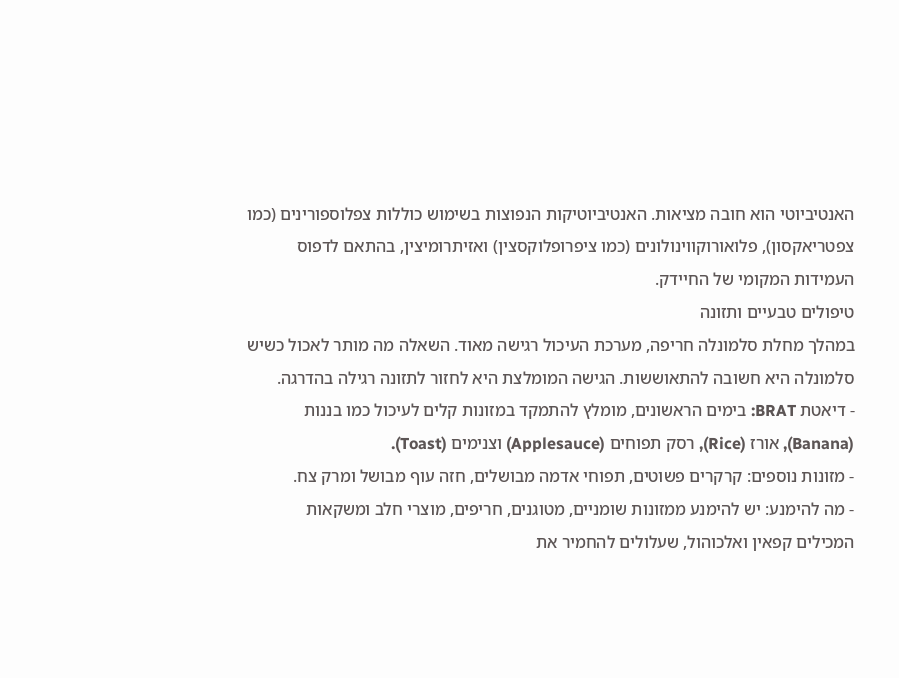האנטיביוטי הוא חובה מציאות. האנטיביוטיקות הנפוצות בשימוש כוללות צפלוספורינים (כמו צפטריאקסון), פלואורוקווינולונים (כמו ציפרופלוקסצין) ואזיתרומיצין, בהתאם לדפוס העמידות המקומי של החיידק.
טיפולים טבעיים ותזונה
במהלך מחלת סלמונלה חריפה, מערכת העיכול רגישה מאוד. השאלה מה מותר לאכול כשיש סלמונלה היא חשובה להתאוששות. הגישה המומלצת היא לחזור לתזונה רגילה בהדרגה.
- דיאטת BRAT: בימים הראשונים, מומלץ להתמקד במזונות קלים לעיכול כמו בננות (Banana), אורז (Rice), רסק תפוחים (Applesauce) וצנימים (Toast).
- מזונות נוספים: קרקרים פשוטים, תפוחי אדמה מבושלים, חזה עוף מבושל ומרק צח.
- מה להימנע: יש להימנע ממזונות שומניים, מטוגנים, חריפים, מוצרי חלב ומשקאות המכילים קפאין ואלכוהול, שעלולים להחמיר את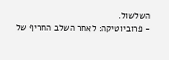השלשול.
- פרוביוטיקה: לאחר השלב החריף של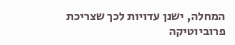המחלה, ישנן עדויות לכך שצריכת פרוביוטיקה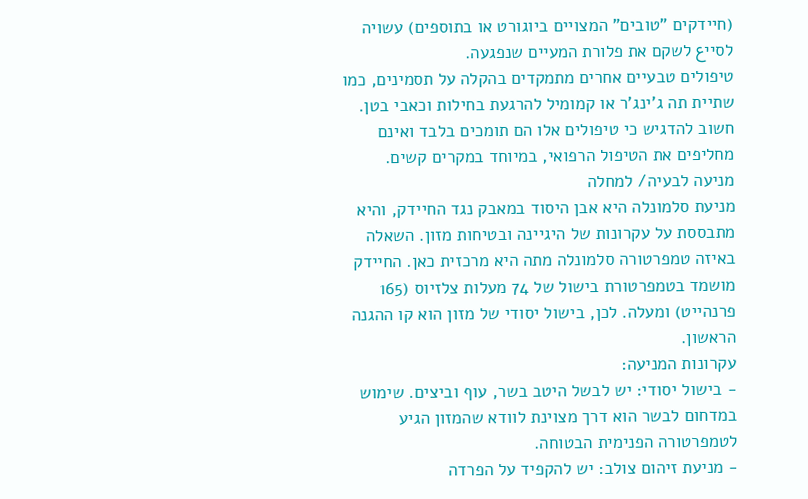(חיידקים "טובים" המצויים ביוגורט או בתוספים) עשויה לסייع לשקם את פלורת המעיים שנפגעה.
טיפולים טבעיים אחרים מתמקדים בהקלה על תסמינים, כמו שתיית תה ג'ינג'ר או קמומיל להרגעת בחילות וכאבי בטן. חשוב להדגיש כי טיפולים אלו הם תומכים בלבד ואינם מחליפים את הטיפול הרפואי, במיוחד במקרים קשים.
מניעה לבעיה/ למחלה
מניעת סלמונלה היא אבן היסוד במאבק נגד החיידק, והיא מתבססת על עקרונות של היגיינה ובטיחות מזון. השאלה באיזה טמפרטורה סלמונלה מתה היא מרכזית כאן. החיידק מושמד בטמפרטורת בישול של 74 מעלות צלזיוס (165 פרנהייט) ומעלה. לכן, בישול יסודי של מזון הוא קו ההגנה הראשון.
עקרונות המניעה:
- בישול יסודי: יש לבשל היטב בשר, עוף וביצים. שימוש במדחום לבשר הוא דרך מצוינת לוודא שהמזון הגיע לטמפרטורה הפנימית הבטוחה.
- מניעת זיהום צולב: יש להקפיד על הפרדה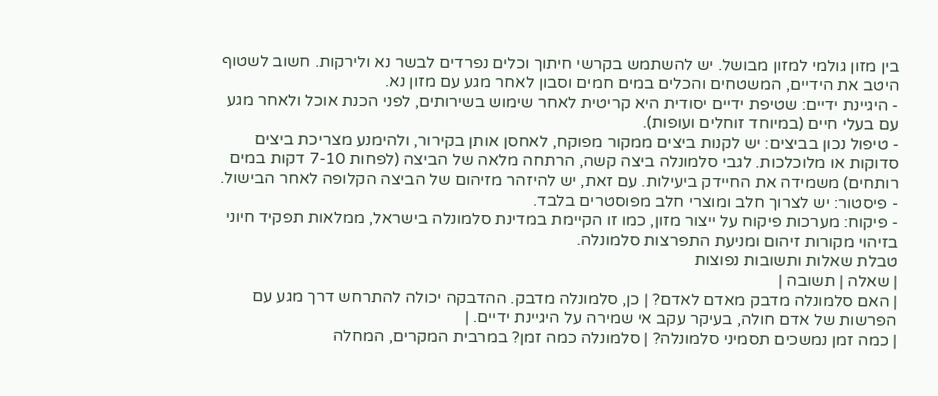בין מזון גולמי למזון מבושל. יש להשתמש בקרשי חיתוך וכלים נפרדים לבשר נא ולירקות. חשוב לשטוף היטב את הידיים, המשטחים והכלים במים חמים וסבון לאחר מגע עם מזון נא.
- היגיינת ידיים: שטיפת ידיים יסודית היא קריטית לאחר שימוש בשירותים, לפני הכנת אוכל ולאחר מגע עם בעלי חיים (במיוחד זוחלים ועופות).
- טיפול נכון בביצים: יש לקנות ביצים ממקור מפוקח, לאחסן אותן בקירור, ולהימנע מצריכת ביצים סדוקות או מלוכלכות. לגבי סלמונלה ביצה קשה, הרתחה מלאה של הביצה (לפחות 7-10 דקות במים רותחים) משמידה את החיידק ביעילות. עם זאת, יש להיזהר מזיהום של הביצה הקלופה לאחר הבישול.
- פיסטור: יש לצרוך חלב ומוצרי חלב מפוסטרים בלבד.
- פיקוח: מערכות פיקוח על ייצור מזון, כמו זו הקיימת במדינת סלמונלה בישראל, ממלאות תפקיד חיוני בזיהוי מקורות זיהום ומניעת התפרצות סלמונלה.
טבלת שאלות ותשובות נפוצות
| שאלה | תשובה |
| האם סלמונלה מדבק מאדם לאדם? | כן, סלמונלה מדבק. ההדבקה יכולה להתרחש דרך מגע עם הפרשות של אדם חולה, בעיקר עקב אי שמירה על היגיינת ידיים. |
| כמה זמן נמשכים תסמיני סלמונלה? | סלמונלה כמה זמן? במרבית המקרים, המחלה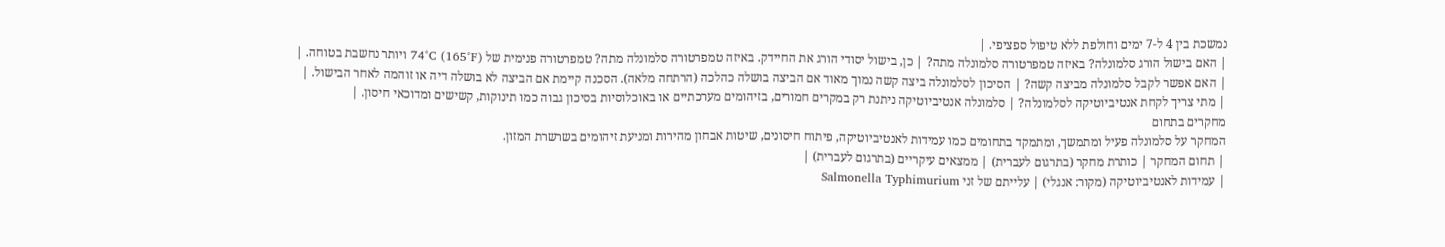נמשכת בין 4 ל-7 ימים וחולפת ללא טיפול ספציפי. |
| האם בישול הורג סלמונלה? באיזה טמפרטורה סלמונלה מתה? | כן, בישול יסודי הורג את החיידק. באיזה טמפרטורה סלמונלה מתה? טמפרטורה פנימית של 74°C (165°F) ויותר נחשבת בטוחה. |
| האם אפשר לקבל סלמונלה מביצה קשה? | הסיכון לסלמונלה ביצה קשה נמוך מאוד אם הביצה בושלה כהלכה (הרתחה מלאה). הסכנה קיימת אם הביצה לא בושלה דיה או זוהמה לאחר הבישול. |
| מתי צריך לקחת אנטיביוטיקה לסלמונלה? | סלמונלה אנטיביוטיקה ניתנת רק במקרים חמורים, בזיהומים מערכתיים או באוכלוסיות בסיכון גבוה כמו תינוקות, קשישים ומדוכאי חיסון. |
מחקרים בתחום
המחקר על סלמונלה פעיל ומתמשך, ומתמקד בתחומים כמו עמידות לאנטיביוטיקה, פיתוח חיסונים, שיטות אבחון מהירות ומניעת זיהומים בשרשרת המזון.
| תחום המחקר | כותרת מחקר (בתרגום לעברית) | ממצאים עיקריים (בתרגום לעברית) |
| עמידות לאנטיביוטיקה (מקור: אנגלי) | עלייתם של זני Salmonella Typhimurium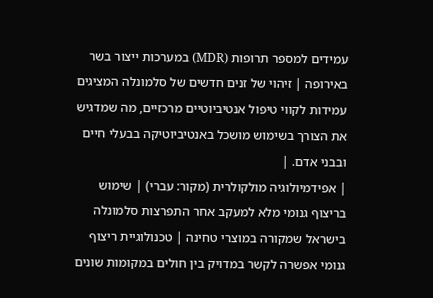עמידים למספר תרופות (MDR) במערכות ייצור בשר באירופה | זיהוי של זנים חדשים של סלמונלה המציגים עמידות לקווי טיפול אנטיביוטיים מרכזיים, מה שמדגיש את הצורך בשימוש מושכל באנטיביוטיקה בבעלי חיים ובבני אדם. |
| אפידמיולוגיה מולקולרית (מקור: עברי) | שימוש בריצוף גנומי מלא למעקב אחר התפרצות סלמונלה בישראל שמקורה במוצרי טחינה | טכנולוגיית ריצוף גנומי אפשרה לקשר במדויק בין חולים במקומות שונים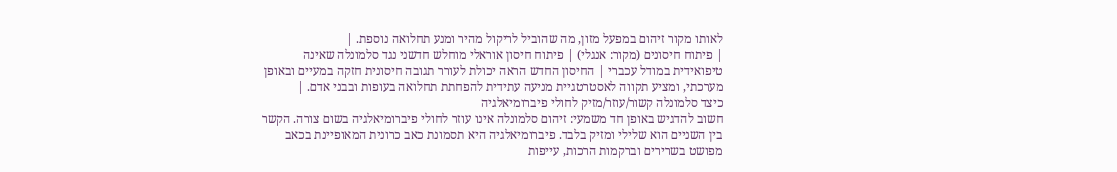לאותו מקור זיהום במפעל מזון, מה שהוביל לריקול מהיר ומנע תחלואה נוספת. |
| פיתוח חיסונים (מקור: אנגלי) | פיתוח חיסון אוראלי מוחלש חדשני נגד סלמונלה שאינה טיפואידית במודל עכברי | החיסון החדש הראה יכולת לעורר תגובה חיסונית חזקה במעיים ובאופן מערכתי, ומציע תקווה לאסטרטגיית מניעה עתידית להפחתת תחלואה בעופות ובבני אדם. |
כיצד סלמונלה קשור/עוזר/מזיק לחולי פיברומיאלגיה
חשוב להדגיש באופן חד משמעי: זיהום סלמונלה אינו עוזר לחולי פיברומיאלגיה בשום צורה. הקשר בין השניים הוא שלילי ומזיק בלבד. פיברומיאלגיה היא תסמונת כאב כרונית המאופיינת בכאב מפושט בשרירים וברקמות הרכות, עייפות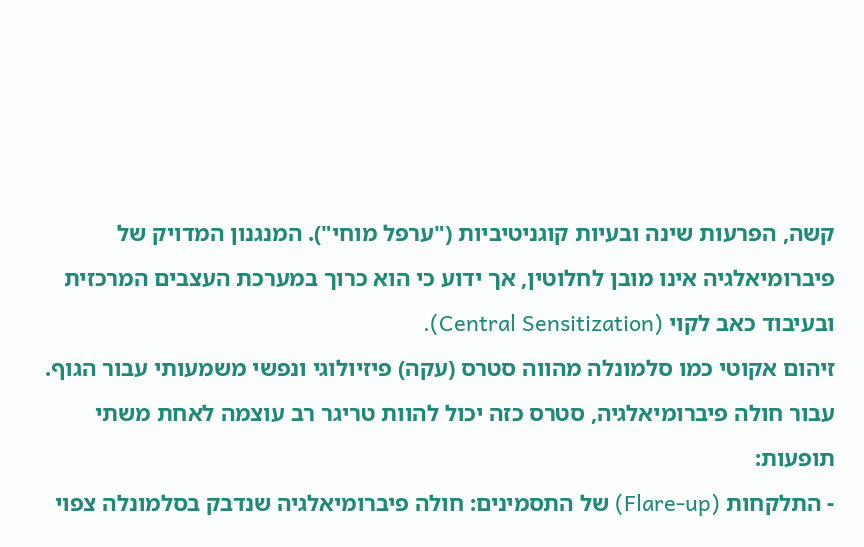קשה, הפרעות שינה ובעיות קוגניטיביות ("ערפל מוחי"). המנגנון המדויק של פיברומיאלגיה אינו מובן לחלוטין, אך ידוע כי הוא כרוך במערכת העצבים המרכזית ובעיבוד כאב לקוי (Central Sensitization).
זיהום אקוטי כמו סלמונלה מהווה סטרס (עקה) פיזיולוגי ונפשי משמעותי עבור הגוף. עבור חולה פיברומיאלגיה, סטרס כזה יכול להוות טריגר רב עוצמה לאחת משתי תופעות:
- התלקחות (Flare-up) של התסמינים: חולה פיברומיאלגיה שנדבק בסלמונלה צפוי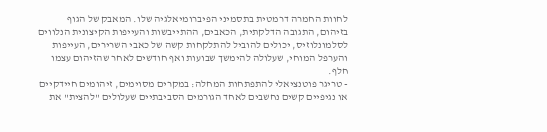לחוות החמרה דרמטית בתסמיני הפיברומיאלגיה שלו. המאבק של הגוף בזיהום, התגובה הדלקתית, הכאבים, ההתייבשות והעייפות הקיצונית הנלווים לסלמונלוזיס, יכולים להוביל להתלקחות קשה של כאבי השרירים, העייפות והערפל המוחי, שעלולה להימשך שבועות ואף חודשים לאחר שהזיהום עצמו חלף.
- טריגר פוטנציאלי להתפתחות המחלה: במקרים מסוימים, זיהומים חיידקיים או נגיפיים קשים נחשבים לאחד הגורמים הסביבתיים שעלולים "להצית" את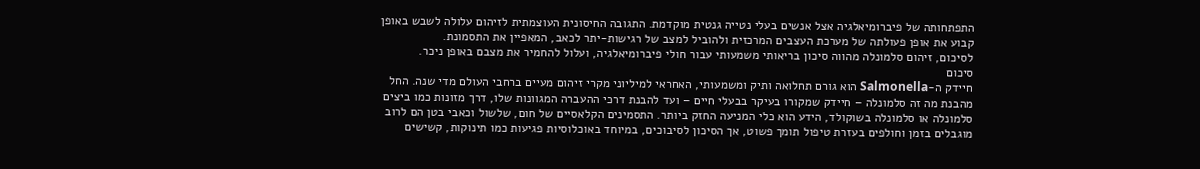התפתחותה של פיברומיאלגיה אצל אנשים בעלי נטייה גנטית מוקדמת. התגובה החיסונית העוצמתית לזיהום עלולה לשבש באופן קבוע את אופן פעולתה של מערכת העצבים המרכזית ולהוביל למצב של רגישות-יתר לכאב, המאפיין את התסמונת.
לסיכום, זיהום סלמונלה מהווה סיכון בריאותי משמעותי עבור חולי פיברומיאלגיה, ועלול להחמיר את מצבם באופן ניכר.
סיכום
חיידק ה-Salmonella הוא גורם תחלואה ותיק ומשמעותי, האחראי למיליוני מקרי זיהום מעיים ברחבי העולם מדי שנה. החל מהבנת מה זה סלמונלה – חיידק שמקורו בעיקר בבעלי חיים – ועד להבנת דרכי ההעברה המגוונות שלו, דרך מזונות כמו ביצים סלמונלה או סלמונלה בשוקולד, הידע הוא כלי המניעה החזק ביותר. התסמינים הקלאסיים של חום, שלשול וכאבי בטן הם לרוב מוגבלים בזמן וחולפים בעזרת טיפול תומך פשוט, אך הסיכון לסיבוכים, במיוחד באוכלוסיות פגיעות כמו תינוקות, קשישים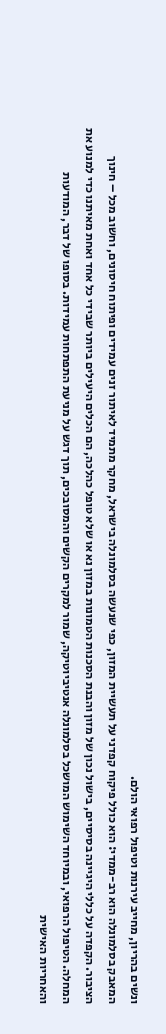ונשים בהריון, מחייב עירנות וטיפול רפואי הולם.
המאבק בסלמונלה הוא רב-ממדי: הוא כולל פיקוח קפדני על תעשיית המזון, כפי שנעשה בסלמונלה בישראל, מחקר מתמיד לאיתור זנים עמידים ופיתוח חיסונים, וחשוב מכל – חינוך הציבור. הקפדה על כללי היגיינה בסיסיים, בישול נכון של מזון והבנת הסכנות הטמונות במזון נא או שלא טופל כהלכה, הם הכלים היעילים ביותר שבידי כל אחד ואחת מאיתנו כדי למנוע את המחלה. הטיפול הרפואי, ובמיוחד השימוש המושכל בסלמונלה אנטיביוטיקה, שמור למקרים הקשים והמסובכים, תוך דגש על מניעת התפתחות עמידות. בסופו של דבר, המודעות והאחריות האישית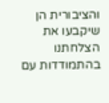והציבורית הן שיקבעו את הצלחתנו בהתמודדות עם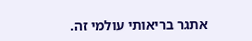אתגר בריאותי עולמי זה.